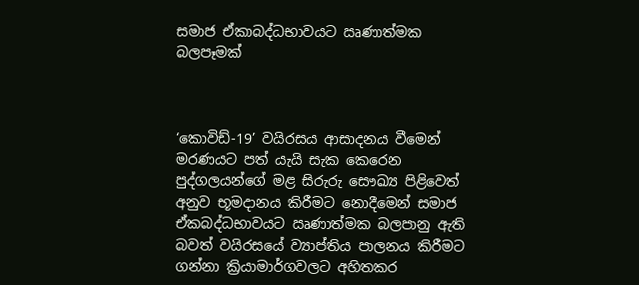සමාජ ඒකාබද්ධභාවයට ඍණාත්මක බලපෑමක්



‘කොවිඩ්-19’ වයිරසය ආසාදනය වීමෙන් මරණයට පත් යැයි සැක කෙරෙන පුද්ගලයන්ගේ මළ සිරුරු සෞඛ්‍ය පිළිවෙත් අනුව භූමදානය කිරීමට නොදීමෙන් සමාජ ඒකබද්ධභාවයට ඍණාත්මක බලපානු ඇති බවත් වයිරසයේ ව්‍යාප්තිය පාලනය කිරීමට ගන්නා ක්‍රියාමාර්ගවලට අහිතකර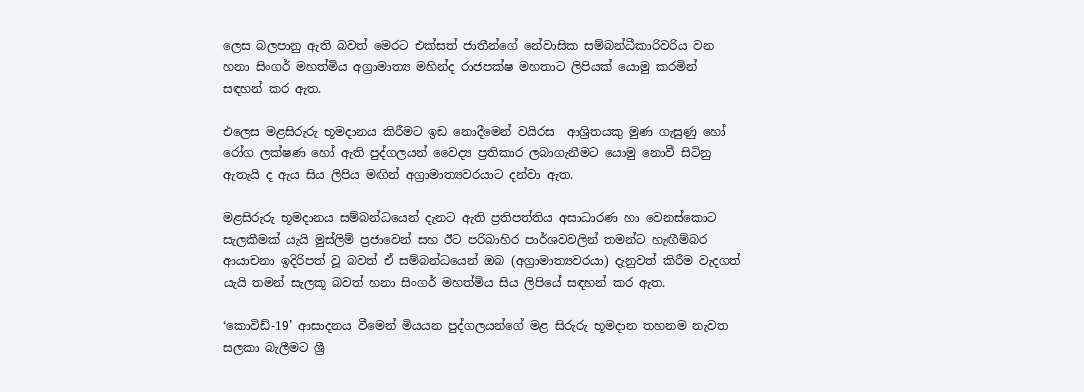ලෙස බලපානු ඇති බවත් මෙරට එක්සත් ජාතීන්ගේ නේවාසික සම්බන්ධීකාරිවරිය වන හනා සිංගර් මහත්මිය අග්‍රාමාත්‍ය මහින්ද රාජපක්ෂ මහතාට ලිපියක් යොමු කරමින් සඳහන් කර ඇත.

එලෙස මළසිරුරු භූමදානය කිරීමට ඉඩ නොදීමෙන් වයිරස  ආශ්‍රිතයකු මුණ ගැසුණු හෝ රෝග ලක්ෂණ හෝ ඇති පුද්ගලයන් වෛද්‍ය ප්‍රතිකාර ලබාගැනීමට යොමු නොවී සිටිනු ඇතැයි ද ඇය සිය ලිපිය මඟින් අග්‍රාමාත්‍යවරයාට දන්වා ඇත.

මළසිරුරු භූමදානය සම්බන්ධයෙන් දැනට ඇති ප්‍රතිපත්තිය අසාධාරණ හා වෙනස්කොට සැලකීමක් යැයි මුස්ලිම් ප්‍රජාවෙන් සහ ඊට පරිබාහිර පාර්ශවවලින් තමන්ට හැඟීම්බර ආයාචනා ඉදිරිපත් වූ බවත් ඒ සම්බන්ධයෙන් ඔබ (අග්‍රාමාත්‍යවරයා) දැනුවත් කිරීම වැදගත් යැයි තමන් සැලකූ බවත් හනා සිංගර් මහත්මිය සිය ලිපියේ සඳහන් කර ඇත.

‘කොවිඩ්-19’ ආසාදනය වීමෙන් මියයන පුද්ගලයන්ගේ මළ සිරුරු භූමදාන තහනම නැවත සලකා බැලීමට ශ්‍රී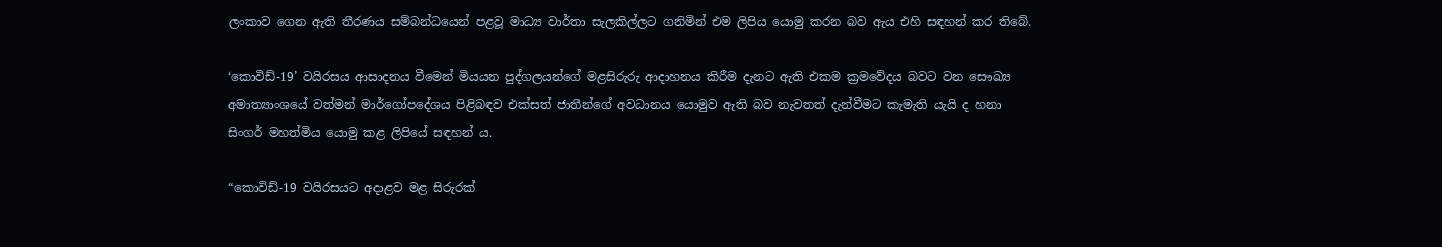ලංකාව ගෙන ඇති තීරණය සම්බන්ධයෙන් පළවූ මාධ්‍ය වාර්තා සැලකිල්ලට ගනිමින් එම ලිපිය යොමු කරන බව ඇය එහි සඳහන් කර තිබේ.

‘කොවිඩ්-19’ වයිරසය ආසාදනය වීමෙන් මියයන පුද්ගලයන්ගේ මළසිරුරු ආදාහනය කිරීම දැනට ඇති එකම ක්‍රමවේදය බවට වන සෞඛ්‍ය අමාත්‍යාංශයේ වත්මන් මාර්ගෝපදේශය පිළිබඳව එක්සත් ජාතීන්ගේ අවධානය යොමුව ඇති බව නැවතත් දැන්වීමට කැමැති යැයි ද හනා සිංගර් මහත්මිය යොමු කළ ලිපියේ සඳහන් ය.

“කොවිඩ්-19 වයිරසයට අදාළව මළ සිරුරක්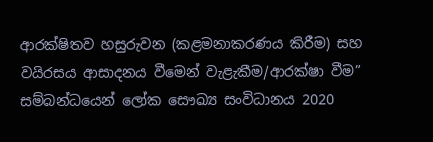ආරක්ෂිතව හසුරුවන (කළමනාකරණය කිරීම) සහ වයිරසය ආසාදනය වීමෙන් වැළැකීම/ආරක්ෂා වීම” සම්බන්ධයෙන් ලෝක සෞඛ්‍ය සංවිධානය 2020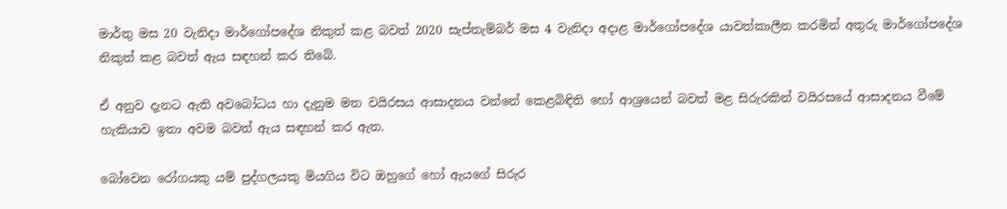මාර්තු මස 20 වැනිදා මාර්ගෝපදේශ නිකුත් කළ බවත් 2020 සැප්තැම්බර් මස 4 වැනිදා අදාළ මාර්ගෝපදේශ යාවත්කාලීන කරමින් අතුරු මාර්ගෝපදේශ නිකුත් කළ බවත් ඇය සඳහන් කර තිබේ.

ඒ අනුව දැනට ඇති අවබෝධය හා දැනුම මත වයිරසය ආසාදනය වන්නේ කෙළබිඳිති හෝ ආශ්‍රයෙන් බවත් මළ සිරුරකින් වයිරසයේ ආසාදනය වීමේ හැකියාව ඉතා අවම බවත් ඇය සඳහන් කර ඇත.

බෝවෙන රෝගයකු යම් පුද්ගලයකු මියගිය විට ඔහුගේ හෝ ඇයගේ සිරුර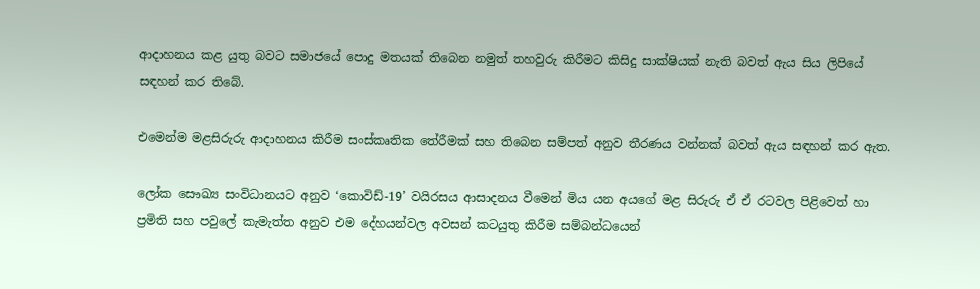ආදාහනය කළ යුතු බවට සමාජයේ පොදු මතයක් තිබෙන නමුත් තහවුරු කිරීමට කිසිදු සාක්ෂියක් නැති බවත් ඇය සිය ලිපියේ සඳහන් කර තිබේ.

එමෙන්ම මළසිරුරු ආදාහනය කිරීම සංස්කෘතික තේරීමක් සහ තිබෙන සම්පත් අනුව තීරණය වන්නක් බවත් ඇය සඳහන් කර ඇත.

ලෝක සෞඛ්‍ය සංවිධානයට අනුව ‘කොවිඩ්-19’ වයිරසය ආසාදනය වීමෙන් මිය යන අයගේ මළ සිරුරු ඒ ඒ රටවල පිළිවෙත් හා ප්‍රමිති සහ පවුලේ කැමැත්ත අනුව එම දේහයන්වල අවසන් කටයුතු කිරීම සම්බන්ධයෙන්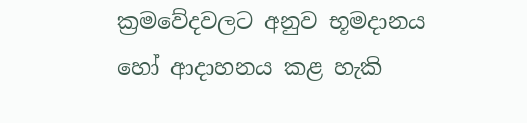ක්‍රමවේදවලට අනුව භූමදානය හෝ ආදාහනය කළ හැකි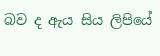බව ද ඇය සිය ලිපියේ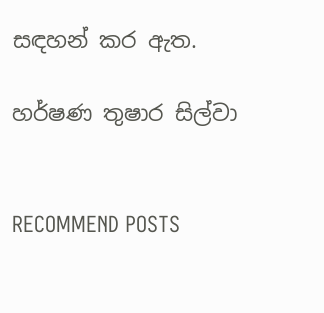සඳහන් කර ඇත.

හර්ෂණ තුෂාර සිල්වා


RECOMMEND POSTS